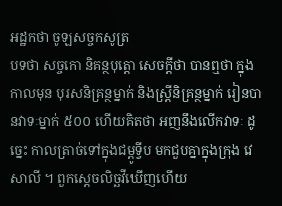អដ្ឋកថា ចូឡសច្ចកសូត្រ
បទថា សច្ចកោ និគន្ថបុត្តោ សេចក្តីថា បានឮថា ក្នុងកាលមុន បុរសនិគ្រន្ថម្នាក់ និងស្ត្រីនិគ្រន្ថម្នាក់ រៀនបានវាទៈម្នាក់ ៥០០ ហើយគិតថា អញនឹងលើកវាទៈ ដូច្នេះ កាលត្រាច់ទៅក្នុងជម្ពូទ្វីប មកជួបគ្នាក្នុងក្រុង វេសាលី ។ ពួកស្តេចលិច្ឆវីឃើញហើយ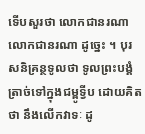ទើបសួរថា លោកជានរណា លោកជានរណា ដូច្នេះ ។ បុរសនិគ្រន្ថទូលថា ទូលព្រះបង្គំត្រាច់ទៅក្នុងជម្ពូទ្វីប ដោយគិតថា នឹងលើកវាទៈ ដូ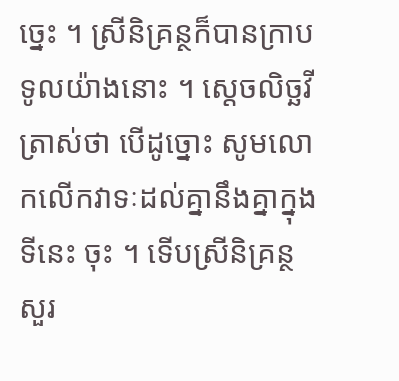ច្នេះ ។ ស្រីនិគ្រន្ថក៏បានក្រាបទូលយ៉ាងនោះ ។ ស្តេចលិច្ឆវីត្រាស់ថា បើដូច្នោះ សូមលោកលើកវាទៈដល់គ្នានឹងគ្នាក្នុងទីនេះ ចុះ ។ ទើបស្រីនិគ្រន្ថសួរ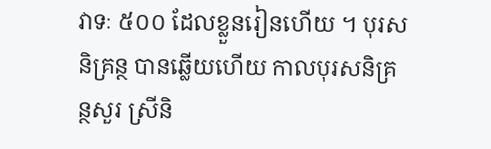វាទៈ ៥០០ ដែលខ្លួនរៀនហើយ ។ បុរសនិគ្រន្ថ បានឆ្លើយហើយ កាលបុរសនិគ្រន្ថសួរ ស្រីនិ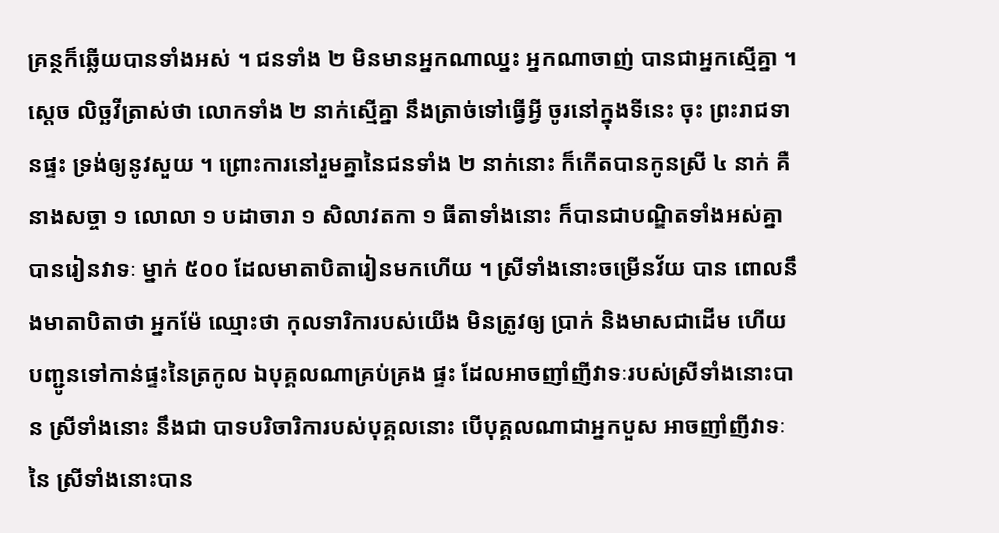គ្រន្ថក៏ឆ្លើយបានទាំងអស់ ។ ជនទាំង ២ មិនមានអ្នកណាឈ្នះ អ្នកណាចាញ់ បានជាអ្នកស្មើគ្នា ។ ស្តេច លិច្ឆវីត្រាស់ថា លោកទាំង ២ នាក់ស្មើគ្នា នឹងត្រាច់ទៅធ្វើអ្វី ចូរនៅក្នុងទីនេះ ចុះ ព្រះរាជទានផ្ទះ ទ្រង់ឲ្យនូវសួយ ។ ព្រោះការនៅរួមគ្នានៃជនទាំង ២ នាក់នោះ ក៏កើតបានកូនស្រី ៤ នាក់ គឺនាងសច្ចា ១ លោលា ១ បដាចារា ១ សិលាវតកា ១ ធីតាទាំងនោះ ក៏បានជាបណ្ឌិតទាំងអស់គ្នា បានរៀនវាទៈ ម្នាក់ ៥០០ ដែលមាតាបិតារៀនមកហើយ ។ ស្រីទាំងនោះចម្រើនវ័យ បាន ពោលនឹងមាតាបិតាថា អ្នកម៉ែ ឈ្មោះថា កុលទារិការបស់យើង មិនត្រូវឲ្យ ប្រាក់ និងមាសជាដើម ហើយបញ្ជូនទៅកាន់ផ្ទះនៃត្រកូល ឯបុគ្គលណាគ្រប់គ្រង ផ្ទះ ដែលអាចញាំញីវាទៈរបស់ស្រីទាំងនោះបាន ស្រីទាំងនោះ នឹងជា បាទបរិចារិការបស់បុគ្គលនោះ បើបុគ្គលណាជាអ្នកបួស អាចញាំញីវាទៈនៃ ស្រីទាំងនោះបាន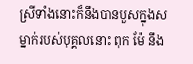ស្រីទាំងនោះក៏នឹងបានបួសក្នុងសម្នាក់របស់បុគ្គលនោះ ពុក ម៉ែ នឹង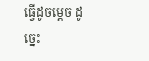ធ្វើដូចម្តេច ដូច្នេះ